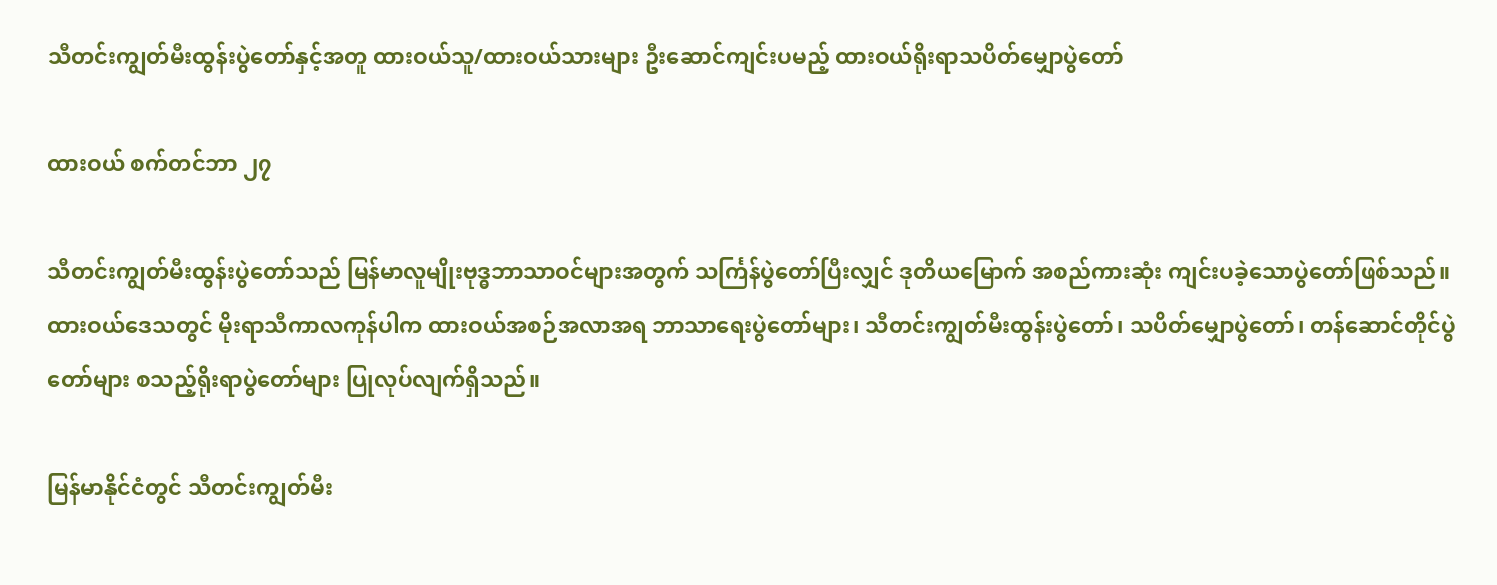သီတင်းကျွတ်မီးထွန်းပွဲတော်နှင့်အတူ ထားဝယ်သူ/ထားဝယ်သားများ ဦးဆောင်ကျင်းပမည့် ထားဝယ်ရိုးရာသပိတ်မျှောပွဲတော်

ထားဝယ် စက်တင်ဘာ ၂၇

သီတင်းကျွတ်မီးထွန်းပွဲတော်သည် မြန်မာလူမျိုးဗုဒ္ဓဘာသာဝင်များအတွက် သင်္ကြန်ပွဲတော်ပြီးလျှင် ဒုတိယမြောက် အစည်ကားဆုံး ကျင်းပခဲ့သောပွဲတော်ဖြစ်သည်။ ထားဝယ်ဒေသတွင် မိုးရာသီကာလကုန်ပါက ထားဝယ်အစဉ်အလာအရ ဘာသာရေးပွဲတော်များ၊ သီတင်းကျွတ်မီးထွန်းပွဲတော်၊ သပိတ်မျှောပွဲတော်၊ တန်ဆောင်တိုင်ပွဲတော်များ စသည့်ရိုးရာပွဲတော်များ ပြုလုပ်လျက်ရှိသည်။

မြန်မာနိုင်ငံတွင် သီတင်းကျွတ်မီး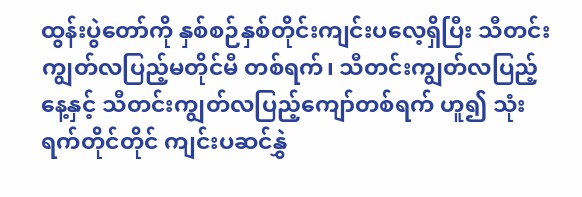ထွန်းပွဲတော်ကို နှစ်စဉ်နှစ်တိုင်းကျင်းပလေ့ရှိပြီး သီတင်းကျွတ်လပြည့်မတိုင်မီ တစ်ရက်၊ သီတင်းကျွတ်လပြည့်နေ့နှင့် သီတင်းကျွတ်လပြည့်ကျော်တစ်ရက် ဟူ၍ သုံးရက်တိုင်တိုင် ကျင်းပဆင်နွှဲ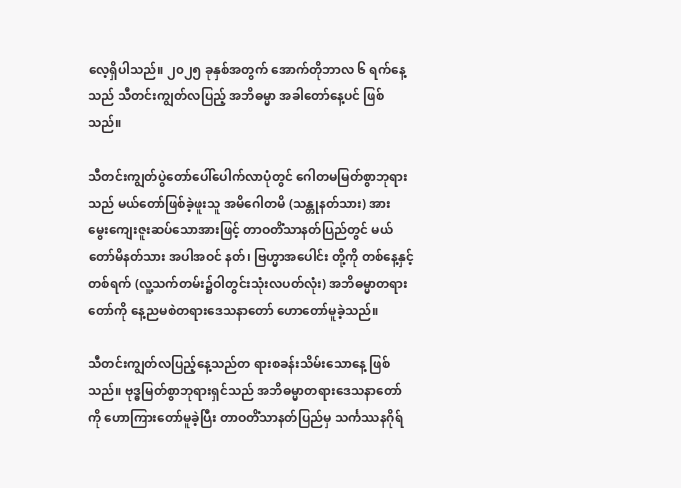လေ့ရှိပါသည်။ ၂၀၂၅ ခုနှစ်အတွက် အောက်တိုဘာလ ၆ ရက်နေ့သည် သီတင်းကျွတ်လပြည့် အဘိဓမ္မာ အခါတော်နေ့ပင် ဖြစ်သည်။

သီတင်းကျွတ်ပွဲတော်ပေါ်ပေါက်လာပုံတွင် ဂေါတမမြတ်စွာဘုရားသည် မယ်တော်ဖြစ်ခဲ့ဖူးသူ အမိဂေါတမိ (သန္တုနတ်သား) အား မွေးကျေးဇူးဆပ်သောအားဖြင့် တာဝတိံသာနတ်ပြည်တွင် မယ်တော်မိနတ်သား အပါအဝင် နတ်၊ ဗြဟ္မာအပေါင်း တို့ကို တစ်နေ့နှင့်တစ်ရက် (လူ့သက်တမ်း၌ဝါတွင်းသုံးလပတ်လုံး) အဘိဓမ္မာတရားတော်ကို နေ့ညမစဲတရားဒေသနာတော် ဟောတော်မူခဲ့သည်။

သီတင်းကျွတ်လပြည့်နေ့သည်တ ရားစခန်းသိမ်းသောနေ့ ဖြစ်သည်။ ဗုဒ္ဓမြတ်စွာဘုရားရှင်သည် အဘိဓမ္မာတရားဒေသနာတော်ကို ဟောကြားတော်မူခဲ့ပြီး တာဝတိံသာနတ်ပြည်မှ သင်္ကဿနဂိုရ်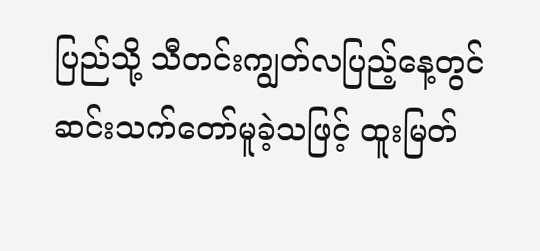ပြည်သို့ သီတင်းကျွတ်လပြည့်နေ့တွင် ဆင်းသက်တော်မူခဲ့သဖြင့် ထူးမြတ်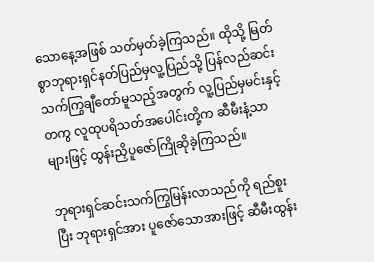သောနေ့အဖြစ် သတ်မှတ်ခဲ့ကြသည်။ ထိုသို့ မြတ်စွာဘုရားရှင်နတ်ပြည်မှလူ့ပြည်သို့ ပြန်လည်ဆင်းသက်ကြွချီတော်မူသည့်အတွက် လူ့ပြည်မှမင်းနှင့်တကွ လူထုပရိသတ်အပေါင်းတို့က ဆီမီးနံ့သာများဖြင့် ထွန်းညှိပူဇော်ကြိုဆိုခဲ့ကြသည်။

ဘုရားရှင်ဆင်းသက်ကြွမြန်းလာသည်ကို ရည်စူးပြီး ဘုရားရှင်အား ပူဇော်သောအားဖြင့် ဆီမီးထွန်း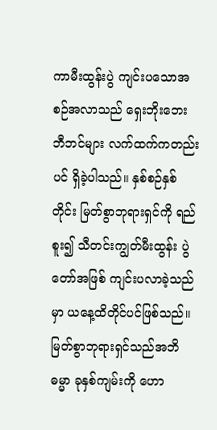ကာမီးထွန်းပွဲ ကျင်းပသောအစဉ်အလာသည် ရှေးဘိုးဘေးဘီဘင်များ လက်ထက်ကတည်းပင် ရှိခဲ့ပါသည်။ နှစ်စဉ်နှစ်တိုင်း မြတ်စွာဘုရားရှင်ကို ရည်စူး၍ သီတင်းကျွတ်မီးထွန်း ပွဲတော်အဖြစ် ကျင်းပလာခဲ့သည်မှာ ယနေ့ထိတိုင်ပင်ဖြစ်သည်။ မြတ်စွာဘုရားရှင်သည်အဘိဓမ္မာ ခုနှစ်ကျမ်းကို ဟော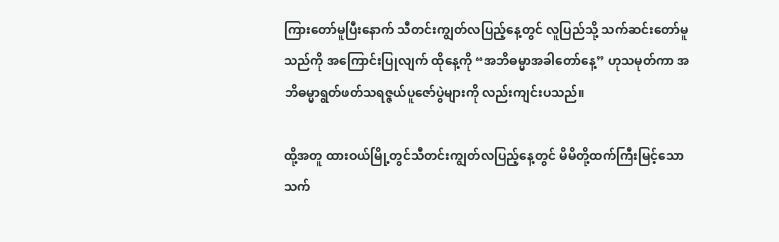ကြားတော်မူပြီးနောက် သီတင်းကျွတ်လပြည့်နေ့တွင် လူပြည်သို့ သက်ဆင်းတော်မူသည်ကို အကြောင်းပြုလျက် ထိုနေ့ကို “အဘိဓမ္မာအခါတော်နေ့” ဟုသမုတ်ကာ အဘိဓမ္မာရွတ်ဖတ်သရဇ္ဇယ်ပူဇော်ပွဲများကို လည်းကျင်းပသည်။

ထို့အတူ ထားဝယ်မြို့တွင်သီတင်းကျွတ်လပြည့်နေ့တွင် မိမိတို့ထက်ကြီးမြင့်သော သက်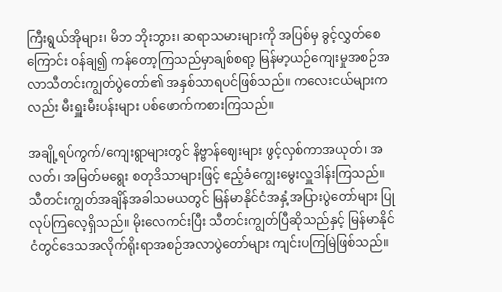ကြီးရွယ်အိုများ၊ မိဘ ဘိုးဘွား၊ ဆရာသမားများကို အပြစ်မှ ခွင့်လွှတ်စေကြောင်း ဝန်ချ၍ ကန်တော့ကြသည်မှာချစ်စရာ့ မြန်မာ့ယဉ်ကျေးမှုအစဉ်အလာသီတင်းကျွတ်ပွဲတော်၏ အနှစ်သာရပင်ဖြစ်သည်။ ကလေးငယ်များကလည်း မီးရှူးမီးပန်းများ ပစ်ဖောက်ကစားကြသည်။

အချို့ရပ်ကွက်/ကျေးရွာများတွင် နိဗ္ဗာန်ဈေးများ ဖွင့်လှစ်ကာအယုတ်၊ အလတ်၊ အမြတ်မရွေး စတုဒိသာများဖြင့် ဧည့်ခံကျွေးမွေးလှူဒါန်းကြသည်။ သီတင်းကျွတ်အချိန်အခါသမယတွင် မြန်မာနိုင်ငံအနှံ့အပြားပွဲတော်များ ပြုလုပ်ကြလေ့ရှိသည်။ မိုးလေကင်းပြီး သီတင်းကျွတ်ပြီဆိုသည်နှင့် မြန်မာနိုင်ငံတွင်ဒေသအလိုက်ရိုးရာအစဉ်အလာပွဲတော်များ ကျင်းပကြမြဲဖြစ်သည်။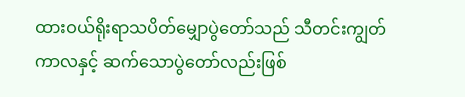ထားဝယ်ရိုးရာသပိတ်မျှောပွဲတော်သည် သီတင်းကျွတ်ကာလနှင့် ဆက်သောပွဲတော်လည်းဖြစ်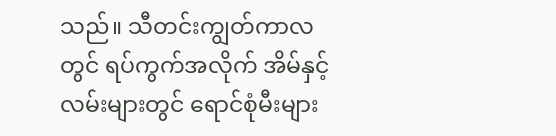သည်။ သီတင်းကျွတ်ကာလတွင် ရပ်ကွက်အလိုက် အိမ်နှင့်လမ်းများတွင် ရောင်စုံမီးများ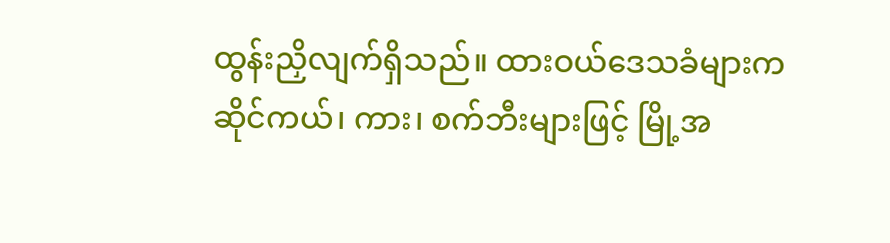ထွန်းညှိလျက်ရှိသည်။ ထားဝယ်ဒေသခံများက ဆိုင်ကယ်၊ ကား၊ စက်ဘီးများဖြင့် မြို့အ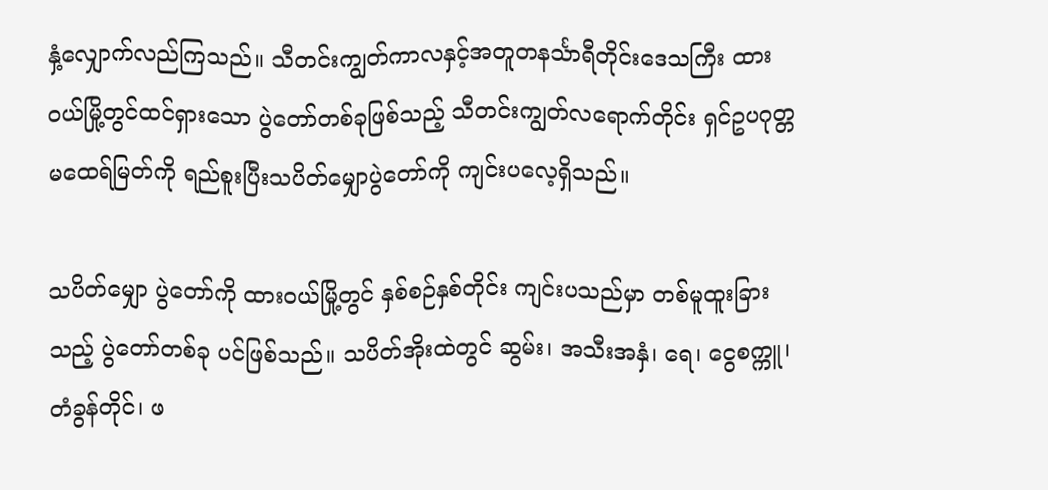နှံ့လျှောက်လည်ကြသည်။ သီတင်းကျွတ်ကာလနှင့်အတူတနင်္သာရီတိုင်းဒေသကြီး ထားဝယ်မြို့တွင်ထင်ရှားသော ပွဲတော်တစ်ခုဖြစ်သည့် သီတင်းကျွတ်လရောက်တိုင်း ရှင်ဥပဂုတ္တမထေရ်မြတ်ကို ရည်စူးပြီးသပိတ်မျှောပွဲတော်ကို ကျင်းပလေ့ရှိသည်။

သပိတ်မျှော ပွဲတော်ကို ထားဝယ်မြို့တွင် နှစ်စဉ်နှစ်တိုင်း ကျင်းပသည်မှာ တစ်မူထူးခြားသည့် ပွဲတော်တစ်ခု ပင်ဖြစ်သည်။ သပိတ်အိုးထဲတွင် ဆွမ်း၊ အသီးအနှံ၊ ရေ၊ ငွေစက္ကူ၊ တံခွန်တိုင်၊ ဖ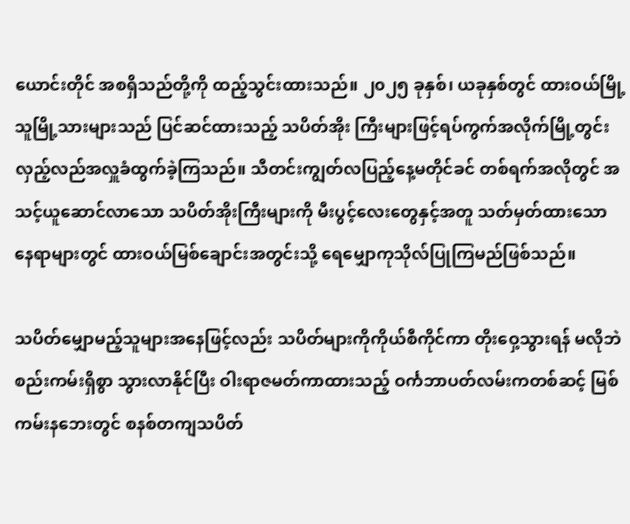ယောင်းတိုင် အစရှိသည်တို့ကို ထည့်သွင်းထားသည်။ ၂၀၂၅ ခုနှစ်၊ ယခုနှစ်တွင် ထားဝယ်မြို့သူမြို့သားများသည် ပြင်ဆင်ထားသည့် သပိတ်အိုး ကြီးများဖြင့်ရပ်ကွက်အလိုက်မြို့တွင်း လှည့်လည်အလှူခံထွက်ခဲ့ကြသည်။ သီတင်းကျွတ်လပြည့်နေ့မတိုင်ခင် တစ်ရက်အလိုတွင် အသင့်ယူဆောင်လာသော သပိတ်အိုးကြီးများကို မီးပွင့်လေးတွေနှင့်အတူ သတ်မှတ်ထားသော နေရာများတွင် ထားဝယ်မြစ်ချောင်းအတွင်းသို့ ရေမျှောကုသိုလ်ပြုကြမည်ဖြစ်သည်။

သပိတ်မျှောမည့်သူများအနေဖြင့်လည်း သပိတ်များကိုကိုယ်စီကိုင်ကာ တိုးဝှေ့သွားရန် မလိုဘဲ စည်းကမ်းရှိစွာ သွားလာနိုင်ပြီး ဝါးရာဇမတ်ကာထားသည့် ဝင်္ကဘာပတ်လမ်းကတစ်ဆင့် မြစ်ကမ်းနဘေးတွင် စနစ်တကျသပိတ်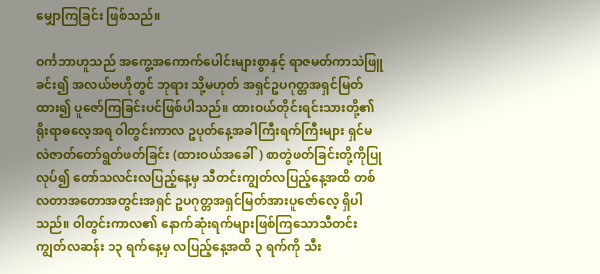မျှောကြခြင်း ဖြစ်သည်။

ဝင်္ကဘာဟူသည် အကွေ့အကောက်ပေါင်းများစွာနှင့် ရာဇမတ်ကာသဲဖြူခင်း၍ အလယ်ဗဟိုတွင် ဘုရား သို့မဟုတ် အရှင်ဥပဂုတ္တအရှင်မြတ်ထား၍ ပူဇော်ကြခြင်းပင်ဖြစ်ပါသည်။ ထားဝယ်တိုင်းရင်းသားတို့၏ ရိုးရာဓလေ့အရ ဝါတွင်းကာလ ဥပုတ်နေ့အခါကြီးရက်ကြီးများ ရှင်မလဲဇာတ်တော်ရွတ်ဖတ်ခြင်း (ထားဝယ်အခေါ်) စာတွဲဖတ်ခြင်းတို့ကိုပြုလုပ်၍ တော်သလင်းလပြည့်နေ့မှ သီတင်းကျွတ်လပြည့်နေ့အထိ တစ်လတာအတောအတွင်းအရှင် ဥပဂုတ္တအရှင်မြတ်အားပူဇော်လေ့ ရှိပါသည်။ ဝါတွင်းကာလ၏ နောက်ဆုံးရက်များဖြစ်ကြသောသီတင်းကျွတ်လဆန်း ၁၃ ရက်နေ့မှ လပြည့်နေ့အထိ ၃ ရက်ကို သီး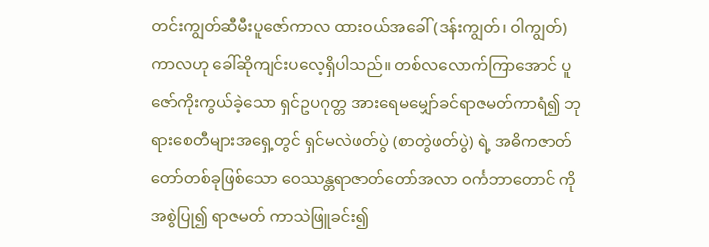တင်းကျွတ်ဆီမီးပူဇော်ကာလ ထားဝယ်အခေါ် (ဒန်းကျွတ်၊ ဝါကျွတ်) ကာလဟု ခေါ်ဆိုကျင်းပလေ့ရှိပါသည်။ တစ်လလောက်ကြာအောင် ပူဇော်ကိုးကွယ်ခဲ့သော ရှင်ဥပဂုတ္တ အားရေမမျှော်ခင်ရာဇမတ်ကာရံ၍ ဘုရားစေတီများအရှေ့တွင် ရှင်မလဲဖတ်ပွဲ (စာတွဲဖတ်ပွဲ) ရဲ့ အဓိကဇာတ်တော်တစ်ခုဖြစ်သော ဝေဿန္တရာဇာတ်တော်အလာ ဝင်္ကဘာတောင် ကိုအစွဲပြု၍ ရာဇမတ် ကာသဲဖြူခင်း၍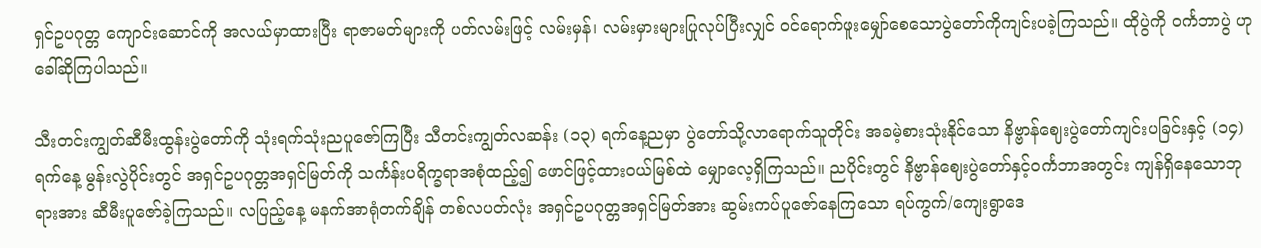ရှင်ဥပဂုတ္တ ကျောင်းဆောင်ကို အလယ်မှာထားပြီး ရာဇာမတ်များကို ပတ်လမ်းဖြင့် လမ်းမှန်၊ လမ်းမှားများပြုလုပ်ပြီးလျှင် ဝင်ရောက်ဖူးမျှော်စေသောပွဲတော်ကိုကျင်းပခဲ့ကြသည်။ ထိုပွဲကို ဝင်္ကဘာပွဲ ဟုခေါ်ဆိုကြပါသည်။

သီးတင်းကျွတ်ဆီမီးထွန်းပွဲတော်ကို သုံးရက်သုံးညပူဇော်ကြပြီး သီတင်းကျွတ်လဆန်း (၁၃) ရက်နေ့ညမှာ ပွဲတော်သို့လာရောက်သူတိုင်း အခမဲ့စားသုံးနိုင်သော နိဗ္ဗာန်ဈေးပွဲတော်ကျင်းပခြင်းနှင့် (၁၄) ရက်နေ့ မွန်းလွဲပိုင်းတွင် အရှင်ဥပဂုတ္တအရှင်မြတ်ကို သင်္ကန်းပရိက္ခရာအစုံထည့်၍ ဖောင်ဖြင့်ထားဝယ်မြစ်ထဲ မျှောလေ့ရှိကြသည်။ ညပိုင်းတွင် နိဗ္ဗာန်ဈေးပွဲတော်နှင့်ဝင်္ကဘာအတွင်း ကျန်ရှိနေသောဘုရားအား ဆီမီးပူဇော်ခဲ့ကြသည်။ လပြည့်နေ့ မနက်အာရုံတက်ချိန် တစ်လပတ်လုံး အရှင်ဥပဂုတ္တအရှင်မြတ်အား ဆွမ်းကပ်ပူဇော်နေကြသော ရပ်ကွက်/ကျေးရွာဒေ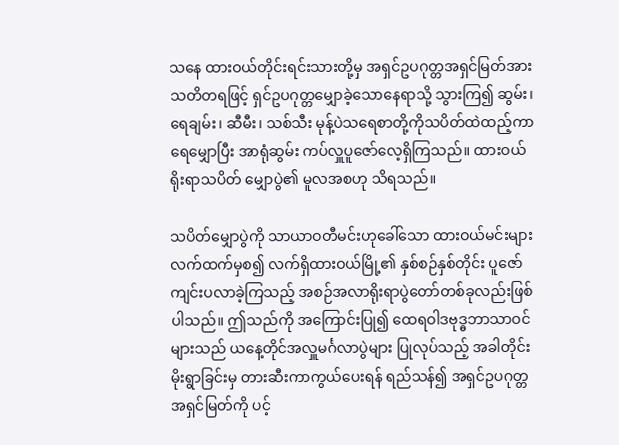သနေ ထားဝယ်တိုင်းရင်းသားတို့မှ အရှင်ဥပဂုတ္တအရှင်မြတ်အား သတိတရဖြင့် ရှင်ဥပဂုတ္တမျှောခဲ့သောနေရာသို့ သွားကြ၍ ဆွမ်း၊ ရေချမ်း၊ ဆီမီး၊ သစ်သီး မုန့်ပဲသရေစာတို့ကိုသပိတ်ထဲထည့်ကာ ရေမျှောပြီး အာရုံဆွမ်း ကပ်လှူပူဇော်လေ့ရှိကြသည်။ ထားဝယ်ရိုးရာသပိတ် မျှောပွဲ၏ မူလအစဟု သိရသည်။

သပိတ်မျှောပွဲကို သာယာဝတီမင်းဟုခေါ်သော ထားဝယ်မင်းများ လက်ထက်မှစ၍ လက်ရှိထားဝယ်မြို့၏ နှစ်စဉ်နှစ်တိုင်း ပူဇော်ကျင်းပလာခဲ့ကြသည့် အစဉ်အလာရိုးရာပွဲတော်တစ်ခုလည်းဖြစ်ပါသည်။ ဤသည်ကို အကြောင်းပြု၍ ထေရဝါဒဗုဒ္ဓဘာသာဝင်များသည် ယနေ့တိုင်အလှူမင်္ဂလာပွဲများ ပြုလုပ်သည့် အခါတိုင်း မိုးရွာခြင်းမှ တားဆီးကာကွယ်ပေးရန် ရည်သန်၍ အရှင်ဥပဂုတ္တအရှင်မြတ်ကို ပင့်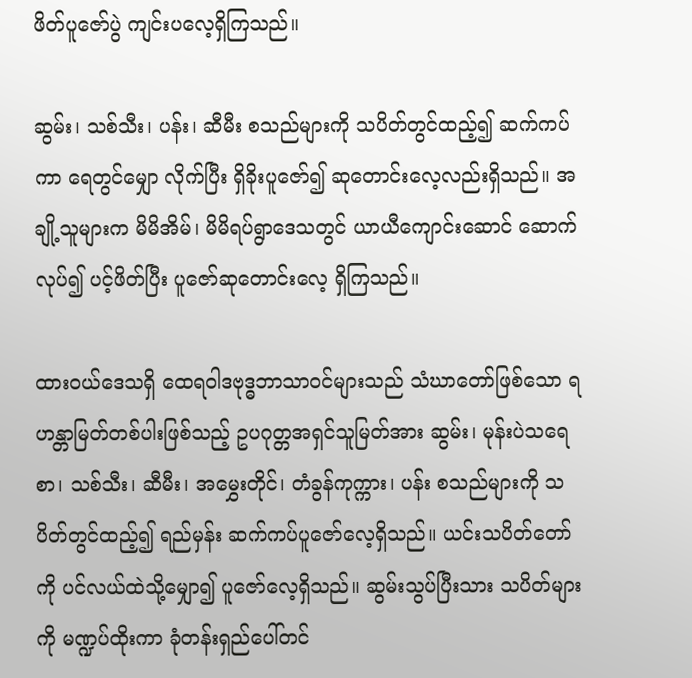ဖိတ်ပူဇော်ပွဲ ကျင်းပလေ့ရှိကြသည်။

ဆွမ်း၊ သစ်သီး၊ ပန်း၊ ဆီမီး စသည်များကို သပိတ်တွင်ထည့်၍ ဆက်ကပ်ကာ ရေတွင်မျှော လိုက်ပြီး ရှိခိုးပူဇော်၍ ဆုတောင်းလေ့လည်းရှိသည်။ အချို့သူများက မိမိအိမ်၊ မိမိရပ်ရွာဒေသတွင် ယာယီကျောင်းဆောင် ဆောက်လုပ်၍ ပင့်ဖိတ်ပြီး ပူဇော်ဆုတောင်းလေ့ ရှိကြသည်။

ထားဝယ်ဒေသရှိ ထေရဝါဒဗုဒ္ဓဘာသာဝင်များသည် သံဃာတော်ဖြစ်သော ရဟန္တာမြတ်တစ်ပါးဖြစ်သည့် ဥပဂုတ္တအရှင်သူမြတ်အား ဆွမ်း၊ မုန်းပဲသရေစာ၊ သစ်သီး၊ ဆီမီး၊ အမွှေးတိုင်၊ တံခွန်ကုက္ကား၊ ပန်း စသည်များကို သပိတ်တွင်ထည့်၍ ရည်မှန်း ဆက်ကပ်ပူဇော်လေ့ရှိသည်။ ယင်းသပိတ်တော်ကို ပင်လယ်ထဲသို့မျှော၍ ပူဇော်လေ့ရှိသည်။ ဆွမ်းသွပ်ပြီးသား သပိတ်များကို မဏ္ဍပ်ထိုးကာ ခုံတန်းရှည်ပေါ်တင်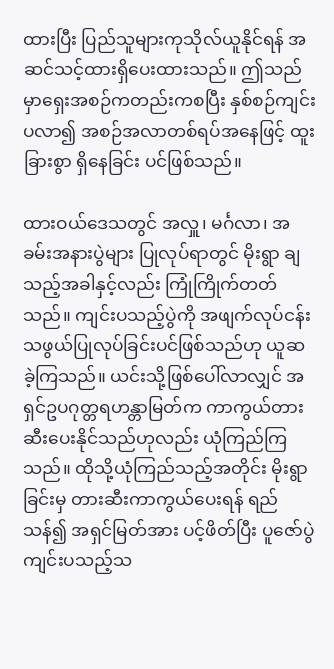ထားပြီး ပြည်သူများကုသိုလ်ယူနိုင်ရန် အဆင်သင့်ထားရှိပေးထားသည်။ ဤသည်မှာရှေးအစဉ်ကတည်းကစပြီး နှစ်စဉ်ကျင်းပလာ၍ အစဉ်အလာတစ်ရပ်အနေဖြင့် ထူးခြားစွာ ရှိနေခြင်း ပင်ဖြစ်သည်။

ထားဝယ်ဒေသတွင် အလှူ၊ မင်္ဂလာ၊ အခမ်းအနားပွဲများ ပြုလုပ်ရာတွင် မိုးရွာ ချသည့်အခါနှင့်လည်း ကြုံကြိုက်တတ်သည်။ ကျင်းပသည့်ပွဲကို အဖျက်လုပ်ငန်းသဖွယ်ပြုလုပ်ခြင်းပင်ဖြစ်သည်ဟု ယူဆခဲ့ကြသည်။ ယင်းသို့ဖြစ်ပေါ်လာလျှင် အရှင်ဥပဂုတ္တရဟန္တာမြတ်က ကာကွယ်တားဆီးပေးနိုင်သည်ဟုလည်း ယုံကြည်ကြသည်။ ထိုသို့ယုံကြည်သည့်အတိုင်း မိုးရွာခြင်းမှ တားဆီးကာကွယ်ပေးရန် ရည်သန်၍ အရှင်မြတ်အား ပင့်ဖိတ်ပြီး ပူဇော်ပွဲကျင်းပသည့်သ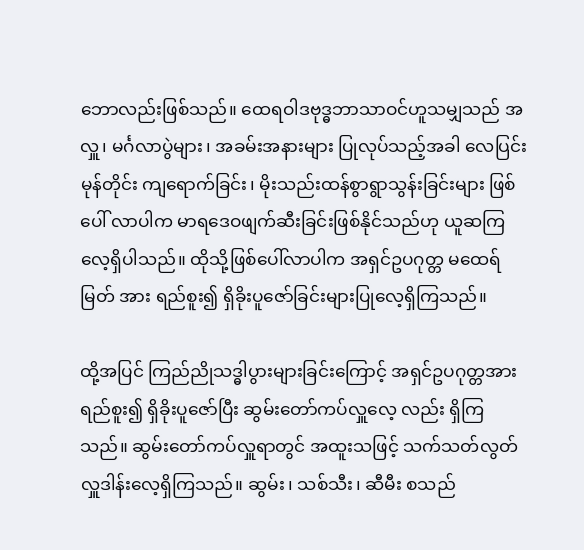ဘောလည်းဖြစ်သည်။ ထေရဝါဒဗုဒ္ဓဘာသာဝင်ဟူသမျှသည် အလှူ၊ မင်္ဂလာပွဲများ၊ အခမ်းအနားများ ပြုလုပ်သည့်အခါ လေပြင်းမုန်တိုင်း ကျရောက်ခြင်း၊ မိုးသည်းထန်စွာရွာသွန်းခြင်းများ ဖြစ်ပေါ် လာပါက မာရဒေဝဖျက်ဆီးခြင်းဖြစ်နိုင်သည်ဟု ယူဆကြလေ့ရှိပါသည်။ ထိုသို့ဖြစ်ပေါ်လာပါက အရှင်ဥပဂုတ္တ မထေရ်မြတ် အား ရည်စူး၍ ရှိခိုးပူဇော်ခြင်းများပြုလေ့ရှိကြသည်။

ထို့အပြင် ကြည်ညိုသဒ္ဓါပွားများခြင်းကြောင့် အရှင်ဥပဂုတ္တအား ရည်စူး၍ ရှိခိုးပူဇော်ပြီး ဆွမ်းတော်ကပ်လှူလေ့ လည်း ရှိကြသည်။ ဆွမ်းတော်ကပ်လှူရာတွင် အထူးသဖြင့် သက်သတ်လွတ် လှူဒါန်းလေ့ရှိကြသည်။ ဆွမ်း၊ သစ်သီး၊ ဆီမီး စသည်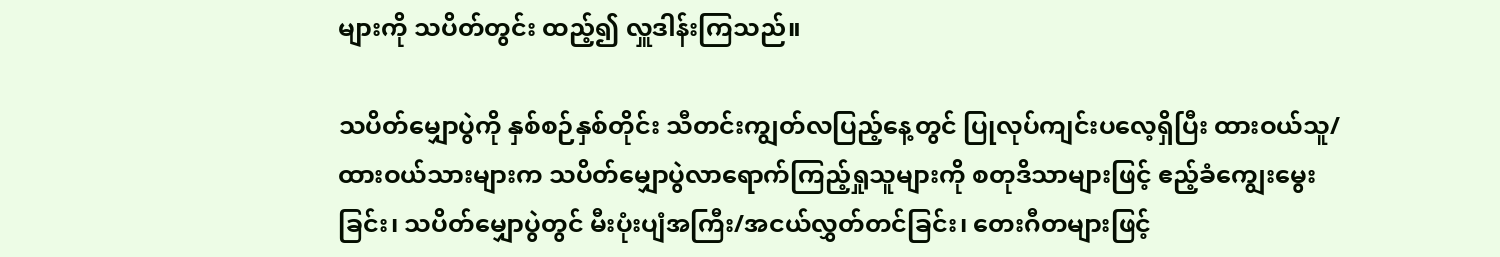များကို သပိတ်တွင်း ထည့်၍ လှူဒါန်းကြသည်။

သပိတ်မျှောပွဲကို နှစ်စဉ်နှစ်တိုင်း သီတင်းကျွတ်လပြည့်နေ့တွင် ပြုလုပ်ကျင်းပလေ့ရှိပြီး ထားဝယ်သူ/ထားဝယ်သားများက သပိတ်မျှောပွဲလာရောက်ကြည့်ရှုသူများကို စတုဒိသာများဖြင့် ဧည့်ခံကျွေးမွေးခြင်း၊ သပိတ်မျှောပွဲတွင် မီးပုံးပျံအကြီး/အငယ်လွှတ်တင်ခြင်း၊ တေးဂီတများဖြင့်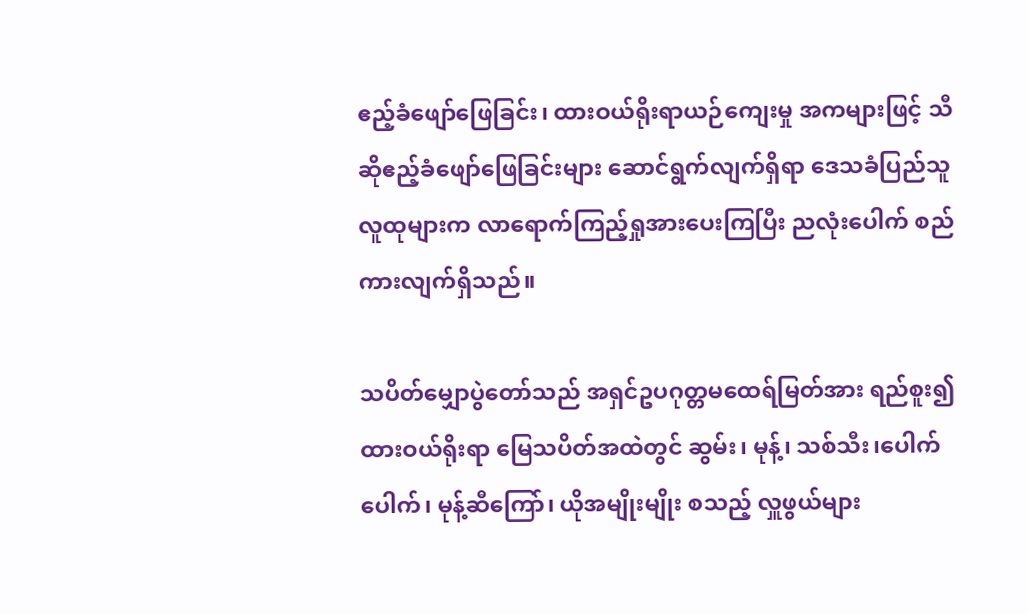ဧည့်ခံဖျော်ဖြေခြင်း၊ ထားဝယ်ရိုးရာယဉ်ကျေးမှု အကများဖြင့် သီဆိုဧည့်ခံဖျော်ဖြေခြင်းများ ဆောင်ရွက်လျက်ရှိရာ ဒေသခံပြည်သူလူထုများက လာရောက်ကြည့်ရှုအားပေးကြပြီး ညလုံးပေါက် စည်ကားလျက်ရှိသည်။

သပိတ်မျှောပွဲတော်သည် အရှင်ဥပဂုတ္တမထေရ်မြတ်အား ရည်စူး၍ ထားဝယ်ရိုးရာ မြေသပိတ်အထဲတွင် ဆွမ်း၊ မုန့်၊ သစ်သီး၊ပေါက်ပေါက်၊ မုန့်ဆီကြော်၊ ယိုအမျိုးမျိုး စသည့် လှူဖွယ်များ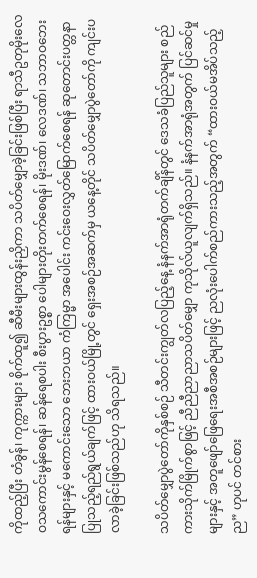ကိုထည့်ပြီး တံခွန်၊ ကုက္ကားများ စိုက်ထူ၍ ဆီမီးများထွန်းညှိကာ သပိတ်မျှောခဲ့ခြင်းဖြစ်ပြီး ရာသီဥတုမိုးလေဝသကောင်းမွန်စေရန်၊ ဆန်ရေစပါး စီးပွားဥစ္စာ ပေါများတိုးတက်စေရန်၊ မိုးဒဏ်၊ လေဒဏ်၊ သဘာဝဘေးရန်များနှင့် မကောင်းသော ဘေးဘယာ ကံကြမ္မာ အပေါင်း ကင်းဝေးလွှတ်မြောက်စေရန် ဆုတောင်းပတ္တနာပြုသည့်ရည်ရွယ်ချက်ဖြင့် ထားဝယ်မြို့တွင် ရှေးအစဉ်အဆက်မှ ယနေ့တိုင် သပိတ်မျှောပွဲတော်ကို ကျင်းပလာခဲ့ခြင်းဖြစ်သည်ဟု သိရသည်။

သပိတ်မျှောပွဲတော်ကိုနှစ်စဉ် သီတင်းကျွတ်လပြည့်နေ့ နံနက်အာရုံတက်ချိန်တွင် ဒေသခံပြည်သူများ စည်ကားသိုက်မြိုက်စွာဖြင့် ညီညီညာညာသပိတ်မျှော ကုသိုလ်ယူလျက်ရှိသည်။ နံနက်အာရုံအတွက် ပြင်ဆင်မှုများနှင့် အတူဖျော်ဖြေရေးအစီအစဉ်များဖြင့် ညလုံးပေါက်စည်ကားသည့်အတွက် “ထားဝယ်မအိပ်သည့်ည” ဟုပင် တင်စား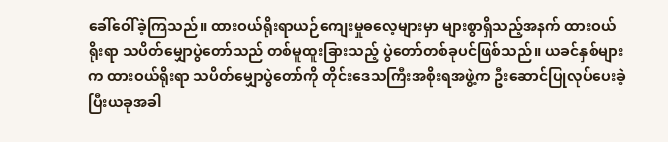ခေါ်ဝေါ်ခဲ့ကြသည်။ ထားဝယ်ရိုးရာယဉ်ကျေးမှုဓလေ့များမှာ များစွာရှိသည့်အနက် ထားဝယ်ရိုးရာ သပိတ်မျှောပွဲတော်သည် တစ်မူထူးခြားသည့် ပွဲတော်တစ်ခုပင်ဖြစ်သည်။ ယခင်နှစ်များက ထားဝယ်ရိုးရာ သပိတ်မျှောပွဲတော်ကို တိုင်းဒေသကြီးအစိုးရအဖွဲ့က ဦးဆောင်ပြုလုပ်ပေးခဲ့ပြီးယခုအခါ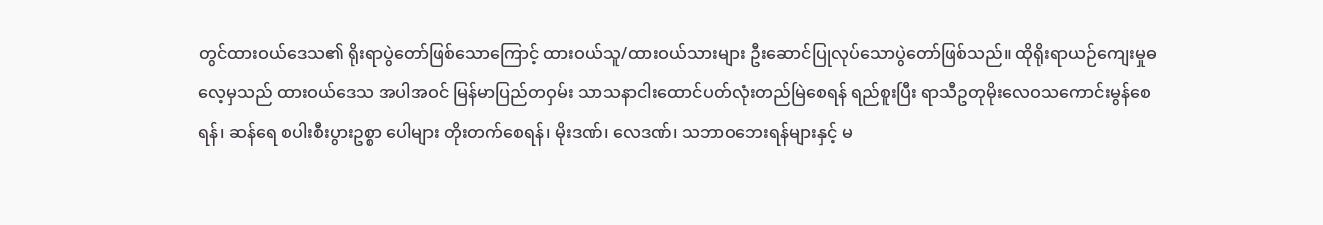တွင်ထားဝယ်ဒေသ၏ ရိုးရာပွဲတော်ဖြစ်သောကြောင့် ထားဝယ်သူ/ထားဝယ်သားများ ဦးဆောင်ပြုလုပ်သောပွဲတော်ဖြစ်သည်။ ထိုရိုးရာယဉ်ကျေးမှုဓလေ့မှသည် ထားဝယ်ဒေသ အပါအဝင် မြန်မာပြည်တဝှမ်း သာသနာငါးထောင်ပတ်လုံးတည်မြဲစေရန် ရည်စူးပြီး ရာသီဥတုမိုးလေဝသကောင်းမွန်စေရန်၊ ဆန်ရေ စပါးစီးပွားဥစ္စာ ပေါများ တိုးတက်စေရန်၊ မိုးဒဏ်၊ လေဒဏ်၊ သဘာဝဘေးရန်များနှင့် မ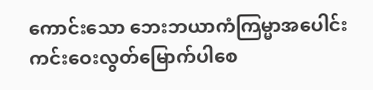ကောင်းသော ဘေးဘယာကံကြမ္မာအပေါင်း ကင်းဝေးလွတ်မြောက်ပါစေ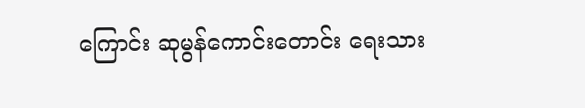ကြောင်း ဆုမွန်ကောင်းတောင်း ရေးသား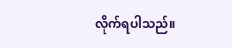လိုက်ရပါသည်။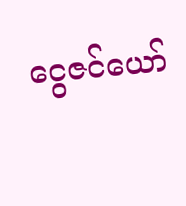ငွေဇင်ယော်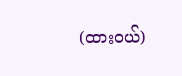(ထားဝယ်)